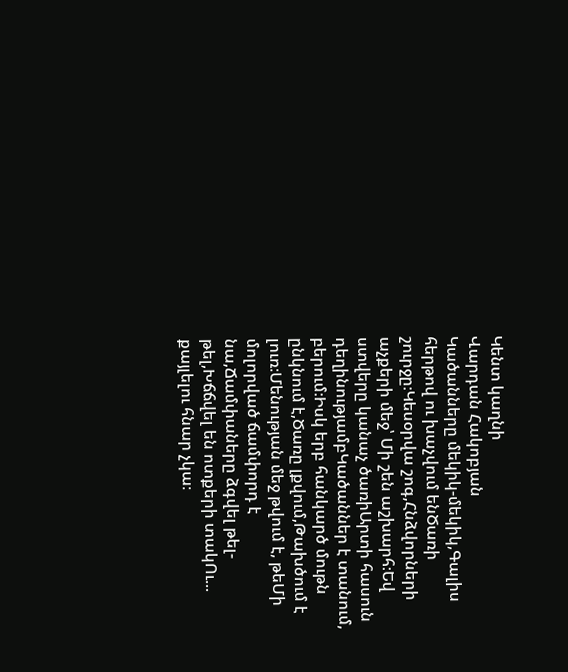Կենտ կաղնի
Վարդան Հակոբյան
Կածանները մեկիկ-մեկիկ,Գալիս հերթով ու խաչվում ենԾառի շուրջը։Կեսօրվա շոգ,Հնձվորների աչքերի մեջ՝ Մի շեն աշխարհ։Եվ ստվերը կանաչ ծառիԱրտի հասուն դեղինությամբԿածաններ է տանում, բերում։Իսկ երբ հանկարծ մութն ընկնում է,Ծառը լքվում,Թախծում է լուռ։Մենության մեջ թվում է, թեՄի մոլորված ճամփորդ է նա,Ճամփաները ձգվել թել-թել,Խճճվել են ոտքերի տակՈւ... քայլելու հնար չկա։